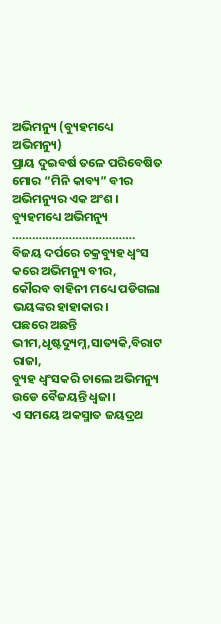ଅଭିମନ୍ୟୁ (ବ୍ୟୁହମଧ୍ୟେ ଅଭିମନ୍ୟୁ)
ପ୍ରାୟ ଦୁଇବର୍ଷ ତଳେ ପରିବେଷିତ ମୋର “ମିନି କାବ୍ୟ” ବୀର ଅଭିମନ୍ୟୁର ଏକ ଅଂଶ ।
ବ୍ୟୁହମଧ୍ୟେ ଅଭିମନ୍ୟୁ
……………………………….
ବିଜୟ ଦର୍ପରେ ଚକ୍ରବ୍ୟୁହ ଧ୍ବଂସ କରେ ଅଭିମନ୍ୟୁ ବୀର,
କୌରବ ବାହିନୀ ମଧ୍ୟେ ପଡିଗଲା ଭୟଙ୍କର ହାହାକାର।
ପଛରେ ଅଛନ୍ତି ଭୀମ,ଧୃଷ୍ଟଦ୍ୟୁମ୍ନ,ସାତ୍ୟକି,ବିରାଟ ରାଜା,
ବ୍ୟୁହ ଧ୍ବଂସକରି ଚାଲେ ଅଭିମନ୍ୟୁ ଉଡେ ବୈଜୟନ୍ତି ଧ୍ବଜା।
ଏ ସମୟେ ଅକସ୍ମାତ ଜୟଦ୍ରଥ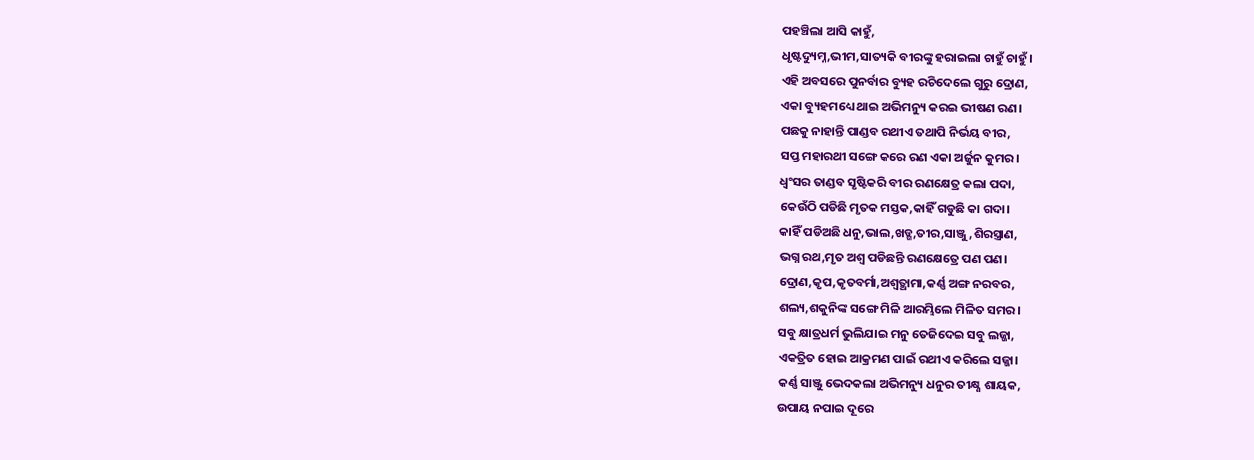ପହଞ୍ଚିଲା ଆସି କାହୁଁ,
ଧୃଷ୍ଟଦ୍ୟୁମ୍ନ,ଭୀମ,ସାତ୍ୟକି ବୀରଙ୍କୁ ହରାଇଲା ଚାହୁଁ ଚାହୁଁ।
ଏହି ଅବସରେ ପୁନର୍ବାର ବ୍ୟୁହ ରଚିଦେଲେ ଗୁରୁ ଦ୍ରୋଣ,
ଏକା ବ୍ୟୁହମଧ୍ୟେ ଥାଇ ଅଭିମନ୍ୟୁ କରଇ ଭୀଷଣ ରଣ।
ପଛକୁ ନାହାନ୍ତି ପାଣ୍ଡବ ରଥୀଏ ତଥାପି ନିର୍ଭୟ ବୀର,
ସପ୍ତ ମହାରଥୀ ସଙ୍ଗେ କରେ ରଣ ଏକା ଅର୍ଜୁନ କୁମର।
ଧ୍ବଂସର ତାଣ୍ଡବ ସୃଷ୍ଟିକରି ବୀର ରଣକ୍ଷେତ୍ର କଲା ପଦା,
କେଉଁଠି ପଡିଛି ମୃତକ ମସ୍ତକ,କାହିଁ ଗଡୁଛି କା ଗଦା।
କାହିଁ ପଡିଅଛି ଧନୁ,ଭାଲ,ଖଡ୍ଗ,ତୀର,ସାଞ୍ଜୁ,ଶିରସ୍ତ୍ରାଣ,
ଭଗ୍ନ ରଥ,ମୃତ ଅଶ୍ବ ପଡିଛନ୍ତି ରଣକ୍ଷେତ୍ରେ ପଣ ପଣ।
ଦ୍ରୋଣ,କୃପ,କୃତବର୍ମା,ଅଶ୍ବତ୍ଥାମା,କର୍ଣ୍ଣ ଅଙ୍ଗ ନରବର,
ଶଲ୍ୟ,ଶକୁନିଙ୍କ ସଙ୍ଗେ ମିଳି ଆରମ୍ଭିଲେ ମିଳିତ ସମର।
ସବୁ କ୍ଷାତ୍ରଧର୍ମ ଭୁଲିଯାଇ ମନୁ ତେଜିଦେଇ ସବୁ ଲଜ୍ଜା,
ଏକତ୍ରିତ ହୋଇ ଆକ୍ରମଣ ପାଇଁ ରଥୀଏ କରିଲେ ସଜ୍ଜା।
କର୍ଣ୍ଣ ସାଞ୍ଜୁ ଭେଦକଲା ଅଭିମନ୍ୟୁ ଧନୁର ତୀକ୍ଷ୍ଣ ଶାୟକ,
ଉପାୟ ନପାଇ ଦୂରେ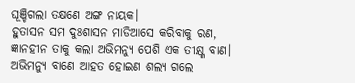ଘୂଞ୍ଚିଗଲା ତକ୍ଷଣେ ଅଙ୍ଗ ନାୟକ।
ହୁତାସନ ସମ ଦୁଃଶାସନ ମାଡିଆସେ କରିବାକୁ ରଣ,
ଜ୍ଞାନହୀନ ତାକୁ କଲା ଅଭିମନ୍ୟୁ ପେଶି ଏକ ତୀକ୍ଷ୍ଣ ବାଣ।
ଅଭିମନ୍ୟୁ ବାଣେ ଆହତ ହୋଇଣ ଶଲ୍ୟ ଗଲେ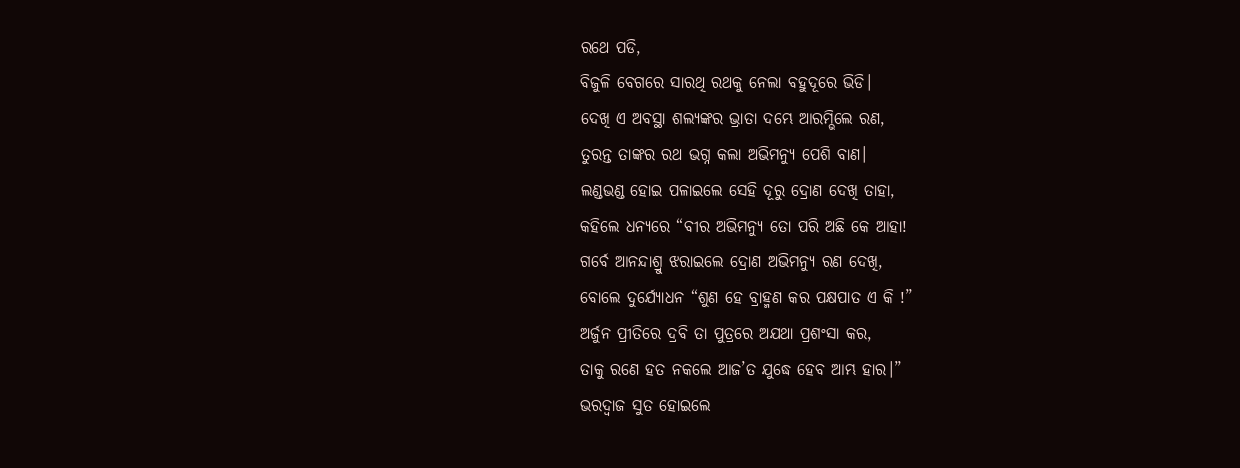ରଥେ ପଡି,
ବିଜୁଳି ବେଗରେ ସାରଥି ରଥକୁ ନେଲା ବହୁଦୂରେ ଭିଡି।
ଦେଖି ଏ ଅବସ୍ଥା ଶଲ୍ୟଙ୍କର ଭ୍ରାତା ଦମ୍ଭେ ଆରମ୍ଭିଲେ ରଣ,
ତୁରନ୍ତ ତାଙ୍କର ରଥ ଭଗ୍ନ କଲା ଅଭିମନ୍ୟୁ ପେଶି ବାଣ।
ଲଣ୍ଡଭଣ୍ଡ ହୋଇ ପଳାଇଲେ ସେହି ଦୂରୁ ଦ୍ରୋଣ ଦେଖି ତାହା,
କହିଲେ ଧନ୍ୟରେ “ବୀର ଅଭିମନ୍ୟୁ ତୋ ପରି ଅଛି କେ ଆହା!
ଗର୍ବେ ଆନନ୍ଦାଶ୍ରୁ ଝରାଇଲେ ଦ୍ରୋଣ ଅଭିମନ୍ୟୁ ରଣ ଦେଖି,
ବୋଲେ ଦୁର୍ଯ୍ୟୋଧନ “ଶୁଣ ହେ ବ୍ରାହ୍ମଣ କର ପକ୍ଷପାତ ଏ କି !”
ଅର୍ଜୁନ ପ୍ରୀତିରେ ଦ୍ରବି ତା ପୁତ୍ରରେ ଅଯଥା ପ୍ରଶଂସା କର,
ତାକୁ ରଣେ ହତ ନକଲେ ଆଜ’ତ ଯୁଦ୍ଧେ ହେବ ଆମ୍ଭ ହାର।”
ଭରଦ୍ବାଜ ସୁତ ହୋଇଲେ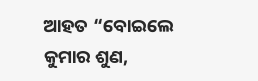ଆହତ “ବୋଇଲେ କୁମାର ଶୁଣ,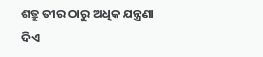ଶତ୍ରୁ ତୀର ଠାରୁ ଅଧିକ ଯନ୍ତ୍ରଣା ଦିଏ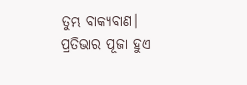ତୁମ୍ଭ ବାକ୍ୟବାଣ।
ପ୍ରତିଭାର ପୂଜା ହୁଏ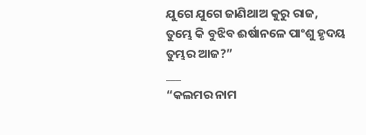ଯୁଗେ ଯୁଗେ ଜାଣିଥାଅ କୁରୁ ରାଜ,
ତୁମ୍ଭେ କି ବୁଝିବ ଈର୍ଷାନଳେ ପାଂଶୁ ହୃଦୟ ତୁମ୍ଭର ଆଜ?”
___
“କଲମର ନାମ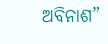ଅବିନାଶ”